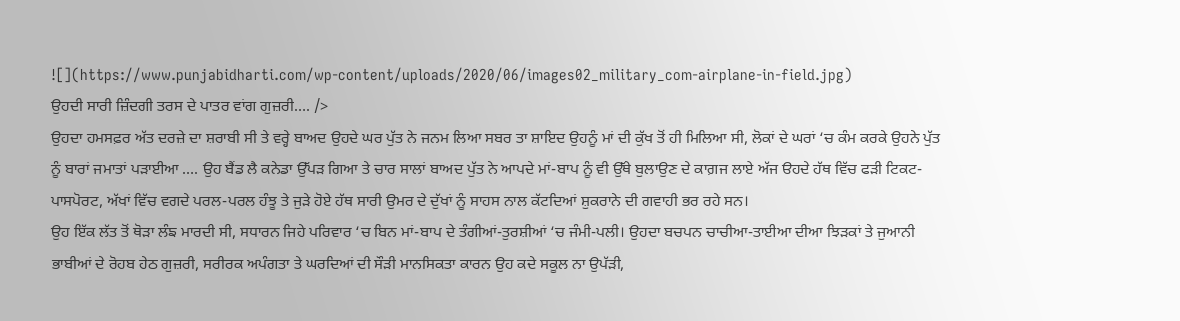![](https://www.punjabidharti.com/wp-content/uploads/2020/06/images02_military_com-airplane-in-field.jpg)
ਉਹਦੀ ਸਾਰੀ ਜ਼ਿੰਦਗੀ ਤਰਸ ਦੇ ਪਾਤਰ ਵਾਂਗ ਗੁਜ਼ਰੀ…. />
ਉਹਦਾ ਹਮਸਫ਼ਰ ਅੱਤ ਦਰਜ਼ੇ ਦਾ ਸ਼ਰਾਬੀ ਸੀ ਤੇ ਵਰ੍ਹੇ ਬਾਅਦ ਉਹਦੇ ਘਰ ਪੁੱਤ ਨੇ ਜਨਮ ਲਿਆ ਸਬਰ ਤਾ ਸ਼ਾਇਦ ਉਹਨੂੰ ਮਾਂ ਦੀ ਕੁੱਖ ਤੋਂ ਹੀ ਮਿਲਿਆ ਸੀ, ਲੋਕਾਂ ਦੇ ਘਰਾਂ ‘ਚ ਕੰਮ ਕਰਕੇ ਉਹਨੇ ਪੁੱਤ ਨੂੰ ਬਾਰਾਂ ਜਮਾਤਾਂ ਪੜਾਈਆ …. ਉਹ ਬੈਂਡ ਲੈ ਕਨੇਡਾ ਉੱਪੜ ਗਿਆ ਤੇ ਚਾਰ ਸਾਲਾਂ ਬਾਅਦ ਪੁੱਤ ਨੇ ਆਪਦੇ ਮਾਂ-ਬਾਪ ਨੂੰ ਵੀ ਉੱਥੇ ਬੁਲਾਉਣ ਦੇ ਕਾਗ਼ਜ ਲਾਏ ਅੱਜ ੳਹਦੇ ਹੱਥ ਵਿੱਚ ਫੜੀ ਟਿਕਟ- ਪਾਸਪੋਰਟ, ਅੱਖਾਂ ਵਿੱਚ ਵਗਦੇ ਪਰਲ-ਪਰਲ ਹੰਝੂ ਤੇ ਜੁੜੇ ਹੋਏ ਹੱਥ ਸਾਰੀ ਉਮਰ ਦੇ ਦੁੱਖਾਂ ਨੂੰ ਸਾਹਸ ਨਾਲ ਕੱਟਦਿਆਂ ਸ਼ੁਕਰਾਨੇ ਦੀ ਗਵਾਹੀ ਭਰ ਰਹੇ ਸਨ।
ਉਹ ਇੱਕ ਲੱਤ ਤੋਂ ਥੋੜਾ ਲੰਙ ਮਾਰਦੀ ਸੀ, ਸਧਾਰਨ ਜਿਹੇ ਪਰਿਵਾਰ ‘ਚ ਬਿਨ ਮਾਂ-ਬਾਪ ਦੇ ਤੰਗੀਆਂ-ਤੁਰਸ਼ੀਆਂ ‘ਚ ਜੰਮੀ-ਪਲੀ। ਉਹਦਾ ਬਚਪਨ ਚਾਚੀਆ-ਤਾਈਆ ਦੀਆ ਝਿੜਕਾਂ ਤੇ ਜੁਆਨੀ ਭਾਬੀਆਂ ਦੇ ਰੋਹਬ ਹੇਠ ਗੁਜ਼ਰੀ, ਸਰੀਰਕ ਅਪੰਗਤਾ ਤੇ ਘਰਦਿਆਂ ਦੀ ਸੌੜੀ ਮਾਨਸਿਕਤਾ ਕਾਰਨ ਉਹ ਕਦੇ ਸਕੂਲ ਨਾ ਉਪੱੜੀ,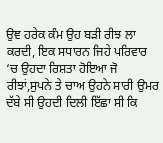ਉਞ ਹਰੇਕ ਕੰਮ ਉਹ ਬੜੀ ਰੀਝ ਲਾ ਕਰਦੀ, ਇਕ ਸਧਾਰਨ ਜਿਹੇ ਪਰਿਵਾਰ ‘ਚ ਉਹਦਾ ਰਿਸ਼ਤਾ ਹੋਇਆ ਜੋ ਰੀਝਾਂ,ਸੁਪਨੇ ਤੇ ਚਾਅ ਉਹਨੇ ਸਾਰੀ ਉਮਰ ਦੱਬੇ ਸੀ ਉਹਦੀ ਦਿਲੀ ਇੱਛਾ ਸੀ ਕਿ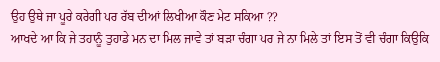ਉਹ ਉਥੇ ਜਾ ਪੂਰੇ ਕਰੇਗੀ ਪਰ ਰੱਬ ਦੀਆਂ ਲਿਖੀਆ ਕੌਣ ਮੇਟ ਸਕਿਆ ??
ਆਖਦੇ ਆ ਕਿ ਜੇ ਤਹਾਨੂੰ ਤੁਹਾਡੇ ਮਨ ਦਾ ਮਿਲ ਜਾਵੇ ਤਾਂ ਬੜਾ ਚੰਗਾ ਪਰ ਜੇ ਨਾ ਮਿਲੇ ਤਾਂ ਇਸ ਤੋਂ ਵੀ ਚੰਗਾ ਕਿਉਕਿ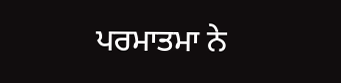ਪਰਮਾਤਮਾ ਨੇ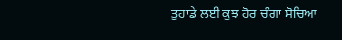ਤੁਹਾਡੇ ਲਈ ਕੁਝ ਹੋਰ ਚੰਗਾ ਸੋਚਿਆ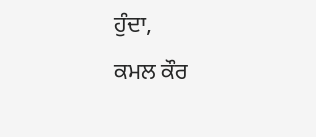ਹੁੰਦਾ,
ਕਮਲ ਕੌਰ